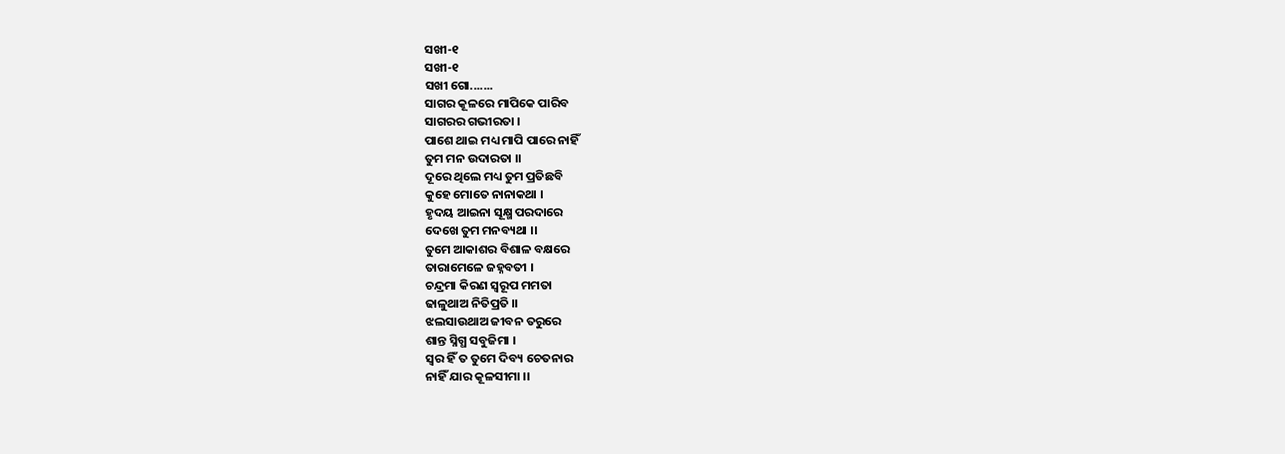ସଖୀ-୧
ସଖୀ-୧
ସଖୀ ଗୋ.......
ସାଗର କୂଳରେ ମାପିକେ ପାରିବ
ସାଗରର ଗଭୀରତା ।
ପାଶେ ଥାଇ ମଧ୍ୟ ମାପି ପାରେ ନାହିଁ
ତୁମ ମନ ଉଦାରତା ।।
ଦୂରେ ଥିଲେ ମଧ୍ୟ ତୁମ ପ୍ରତିଛବି
କୁହେ ମୋତେ ନାନାକଥା ।
ହୃଦୟ ଆଇନା ସୂକ୍ଷ୍ମ ପରଦାରେ
ଦେଖେ ତୁମ ମନବ୍ୟଥା ।।
ତୁମେ ଆକାଶର ବିଶାଳ ବକ୍ଷରେ
ତାରାମେଳେ ଜହ୍ନବତୀ ।
ଚନ୍ଦ୍ରମା କିରଣ ସ୍ୱରୂପ ମମତା
ଢାଳୁଥାଅ ନିତିପ୍ରତି ।।
ଝଲସାଉଥାଅ ଜୀବନ ତରୁରେ
ଶାନ୍ତ ସ୍ନିଗ୍ଧ ସବୁଜିମା ।
ସ୍ୱର ହିଁ ତ ତୁମେ ଦିବ୍ୟ ଚେତନାର
ନାହିଁ ଯାର କୂଳସୀମା ।।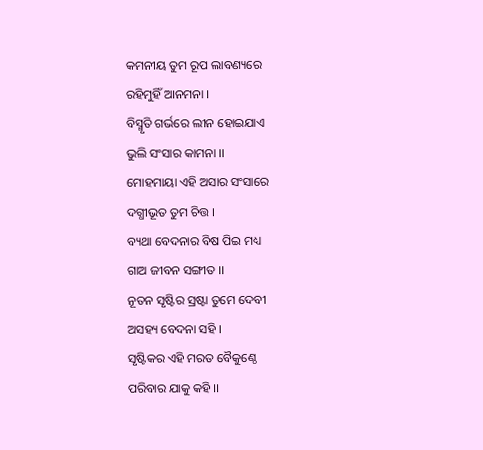କମନୀୟ ତୁମ ରୂପ ଲାବଣ୍ୟରେ
ରହିମୁହିଁ ଆନମନା ।
ବିସ୍ମୃତି ଗର୍ଭରେ ଲୀନ ହୋଇଯାଏ
ଭୁଲି ସଂସାର କାମନା ।।
ମୋହମାୟା ଏହି ଅସାର ସଂସାରେ
ଦଗ୍ଧୀଭୂତ ତୁମ ଚିତ୍ତ ।
ବ୍ୟଥା ବେଦନାର ବିଷ ପିଇ ମଧ୍ୟ
ଗାଅ ଜୀବନ ସଙ୍ଗୀତ ।।
ନୂତନ ସୃଷ୍ଟିର ସ୍ରଷ୍ଟା ତୁମେ ଦେବୀ
ଅସହ୍ୟ ବେଦନା ସହି ।
ସୃଷ୍ଟିକର ଏହି ମରତ ବୈକୁଣ୍ଠେ
ପରିବାର ଯାକୁ କହି ।।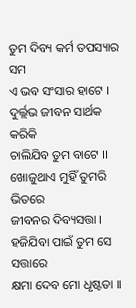ତୁମ ଦିବ୍ୟ କର୍ମ ତପସ୍ୟାର ସମ
ଏ ଭବ ସଂସାର ହାଟେ ।
ଦୁର୍ଲ୍ଲଭ ଜୀବନ ସାର୍ଥକ କରିକି
ଚାଲିଯିବ ତୁମ ବାଟେ ।।
ଖୋଜୁଥାଏ ମୁହିଁ ତୁମରି ଭିତରେ
ଜୀବନର ଦିବ୍ୟସତ୍ତା ।
ହଜିଯିବା ପାଇଁ ତୁମ ସେ ସତ୍ତାରେ
କ୍ଷମା ଦେବ ମୋ ଧୃଷ୍ଟତା ।।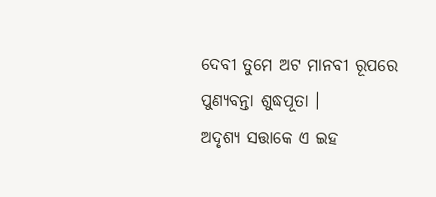ଦେବୀ ତୁମେ ଅଟ ମାନବୀ ରୂପରେ
ପୁଣ୍ୟବନ୍ତା ଶୁଦ୍ଧପୂତା ।
ଅଦୃଶ୍ୟ ସତ୍ତାକେ ଏ ଇହ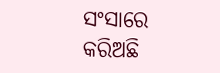ସଂସାରେ
କରିଅଛି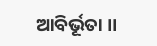ଆବିର୍ଭୂତା ।।